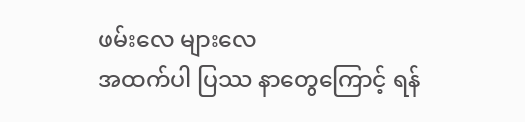ဖမ်းလေ များလေ
အထက်ပါ ပြဿ နာတွေကြောင့် ရန်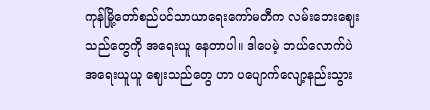ကုန်မြို့တော်စည်ပင်သာယာရေးကော်မတီက လမ်းဘေးဈေးသည်တွေကို အရေးယူ နေတာပါ။ ဒါပေမဲ့ ဘယ်လောက်ပဲ အရေးယူယူ ဈေးသည်တွေ ဟာ ပပျောက်လျော့နည်းသွား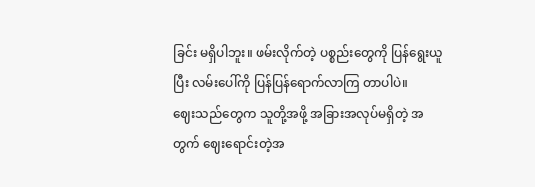ခြင်း မရှိပါဘူး။ ဖမ်းလိုက်တဲ့ ပစ္စည်းတွေကို ပြန်ရွေးယူပြီး လမ်းပေါ်ကို ပြန်ပြန်ရောက်လာကြ တာပါပဲ။
ဈေးသည်တွေက သူတို့အဖို့ အခြားအလုပ်မရှိတဲ့ အတွက် ဈေးရောင်းတဲ့အ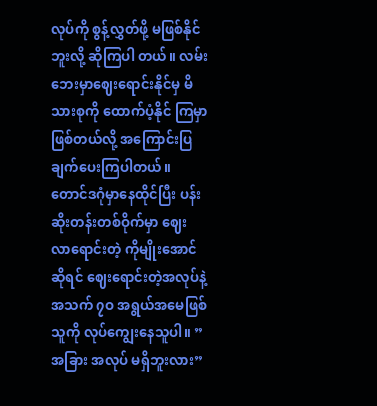လုပ်ကို စွန့်လွှတ်ဖို့ မဖြစ်နိုင်ဘူးလို့ ဆိုကြပါ တယ်။ လမ်းဘေးမှာဈေးရောင်းနိုင်မှ မိသားစုကို ထောက်ပံ့နိုင် ကြမှာဖြစ်တယ်လို့ အကြောင်းပြချက်ပေးကြပါတယ်။
တောင်ဒဂုံမှာနေထိုင်ပြီး ပန်းဆိုးတန်းတစ်ဝိုက်မှာ ဈေး လာရောင်းတဲ့ ကိုမျိုးအောင်ဆိုရင် ဈေးရောင်းတဲ့အလုပ်နဲ့ အသက် ၇ဝ အရွယ်အမေဖြစ်သူကို လုပ်ကျွေးနေသူပါ။ ”အခြား အလုပ် မရှိဘူးလား”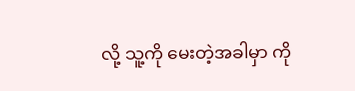လို့ သူ့ကို မေးတဲ့အခါမှာ ကို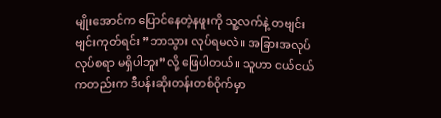မျိုးအောင်က ပြောင်နေတဲ့နဖူးကို သူ့လက်နဲ့ တဗျင်းဗျင်းကုတ်ရင်း ”ဘာသွား လုပ်ရမလဲ။ အခြားအလုပ်လုပ်စရာ မရှိပါဘူး”လို့ ဖြေပါတယ်။ သူဟာ ငယ်ငယ်ကတည်းက ဒီပန်းဆိုးတန်းတစ်ဝိုက်မှာ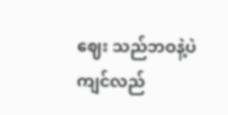ဈေး သည်ဘဝနဲ့ပဲ ကျင်လည်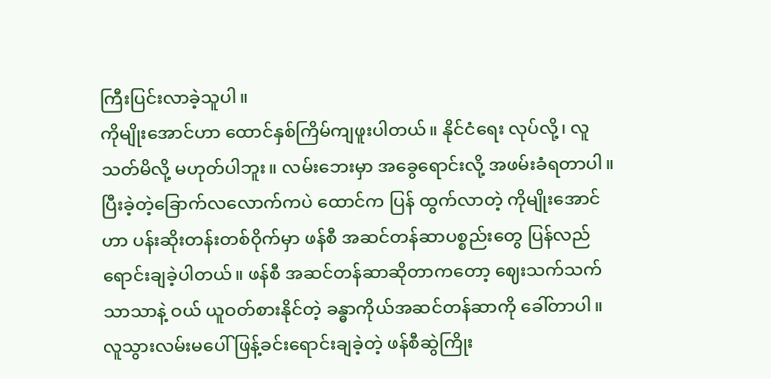ကြီးပြင်းလာခဲ့သူပါ။
ကိုမျိုးအောင်ဟာ ထောင်နှစ်ကြိမ်ကျဖူးပါတယ်။ နိုင်ငံရေး လုပ်လို့၊ လူသတ်မိလို့ မဟုတ်ပါဘူး။ လမ်းဘေးမှာ အခွေရောင်းလို့ အဖမ်းခံရတာပါ။ ပြီးခဲ့တဲ့ခြောက်လလောက်ကပဲ ထောင်က ပြန် ထွက်လာတဲ့ ကိုမျိုးအောင်ဟာ ပန်းဆိုးတန်းတစ်ဝိုက်မှာ ဖန်စီ အဆင်တန်ဆာပစ္စည်းတွေ ပြန်လည်ရောင်းချခဲ့ပါတယ်။ ဖန်စီ အဆင်တန်ဆာဆိုတာကတော့ ဈေးသက်သက်သာသာနဲ့ ဝယ် ယူဝတ်စားနိုင်တဲ့ ခန္ဓာကိုယ်အဆင်တန်ဆာကို ခေါ်တာပါ။
လူသွားလမ်းမပေါ် ဖြန့်ခင်းရောင်းချခဲ့တဲ့ ဖန်စီဆွဲကြိုး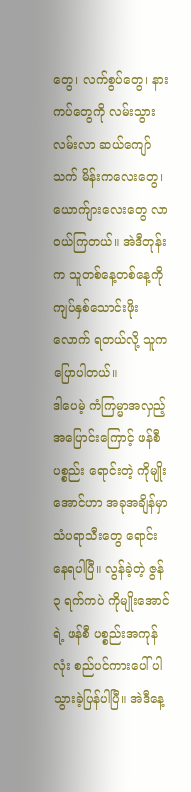တွေ၊ လက်စွပ်တွေ၊ နားကပ်တွေကို လမ်းသွားလမ်းလာ ဆယ်ကျော် သက် မိန်းကလေးတွေ၊ ယောက်ျားလေးတွေ လာဝယ်ကြတယ်။ အဲဒီတုန်းက သူတစ်နေ့တစ်နေ့ကို ကျပ်နှစ်သောင်းဖိုးလောက် ရတယ်လို့ သူက ပြောပါတယ်။
ဒါပေမဲ့ ကံကြမ္မာအလှည့်အပြောင်းကြောင့် ဖန်စီပစ္စည်း ရောင်းတဲ့ ကိုမျိုးအောင်ဟာ အခုအချိန်မှာ သံပရာသီးတွေ ရောင်းနေရပါပြီ။ လွန်ခဲ့တဲ့ ဇွန် ၃ ရက်ကပဲ ကိုမျိုးအောင်ရဲ့ ဖန်စီ ပစ္စည်းအကုန်လုံး စည်ပင်ကားပေါ် ပါသွားခဲ့ပြန်ပါပြီ။ အဲဒီနေ့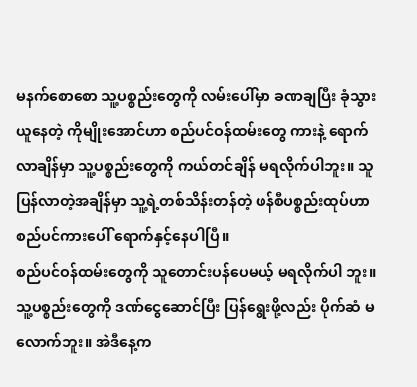မနက်စောစော သူ့ပစ္စည်းတွေကို လမ်းပေါ်မှာ ခဏချပြီး ခုံသွား ယူနေတဲ့ ကိုမျိုးအောင်ဟာ စည်ပင်ဝန်ထမ်းတွေ ကားနဲ့ ရောက် လာချိန်မှာ သူ့ပစ္စည်းတွေကို ကယ်တင်ချိန် မရလိုက်ပါဘူး။ သူ ပြန်လာတဲ့အချိန်မှာ သူ့ရဲ့တစ်သိန်းတန်တဲ့ ဖန်စီပစ္စည်းထုပ်ဟာ စည်ပင်ကားပေါ် ရောက်နှင့်နေပါပြီ။
စည်ပင်ဝန်ထမ်းတွေကို သူတောင်းပန်ပေမယ့် မရလိုက်ပါ ဘူး။ သူ့ပစ္စည်းတွေကို ဒဏ်ငွေဆောင်ပြီး ပြန်ရွေးဖို့လည်း ပိုက်ဆံ မလောက်ဘူး။ အဲဒီနေ့က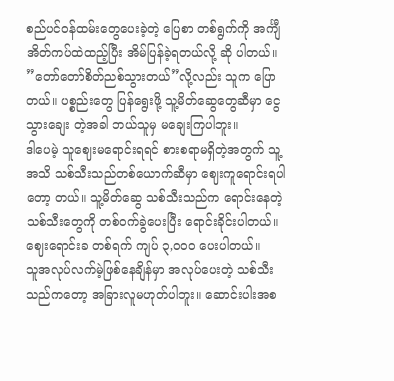စည်ပင်ဝန်ထမ်းတွေပေးခဲ့တဲ့ ပြေစာ တစ်ရွက်ကို အင်္ကျီအိတ်ကပ်ထဲထည့်ပြီး အိမ်ပြန်ခဲ့ရတယ်လို့ ဆို ပါတယ်။ ”တော်တော်စိတ်ညစ်သွားတယ်”လို့လည်း သူက ပြော တယ်။ ပစ္စည်းတွေ ပြန်ရွေးဖို့ သူ့မိတ်ဆွေတွေဆီမှာ ငွေသွားချေး တဲ့အခါ ဘယ်သူမှ မချေးကြပါဘူး။
ဒါပေမဲ့ သူဈေးမရောင်းရရင် စားစရာမရှိတဲ့အတွက် သူ့ အသိ သစ်သီးသည်တစ်ယောက်ဆီမှာ ဈေးကူရောင်းရပါတော့ တယ်။ သူ့မိတ်ဆွေ သစ်သီးသည်က ရောင်းနေတဲ့သစ်သီးတွေကို တစ်ဝက်ခွဲပေးပြီး ရောင်းခိုင်းပါတယ်။ ဈေးရောင်းခ တစ်ရက် ကျပ် ၃,ဝဝဝ ပေးပါတယ်။
သူအလုပ်လက်မဲ့ဖြစ်နေချိန်မှာ အလုပ်ပေးတဲ့ သစ်သီး သည်ကတော့ အခြားလူမဟုတ်ပါဘူး။ ဆောင်းပါးအစ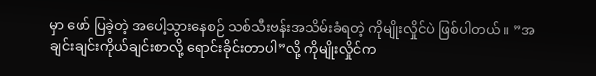မှာ ဖော် ပြခဲ့တဲ့ အပေါ့သွားနေစဉ် သစ်သီးဗန်းအသိမ်းခံရတဲ့ ကိုမျိုးလှိုင်ပဲ ဖြစ်ပါတယ်။ ”အချင်းချင်းကိုယ်ချင်းစာလို့ ရောင်းခိုင်းတာပါ”လို့ ကိုမျိုးလှိုင်က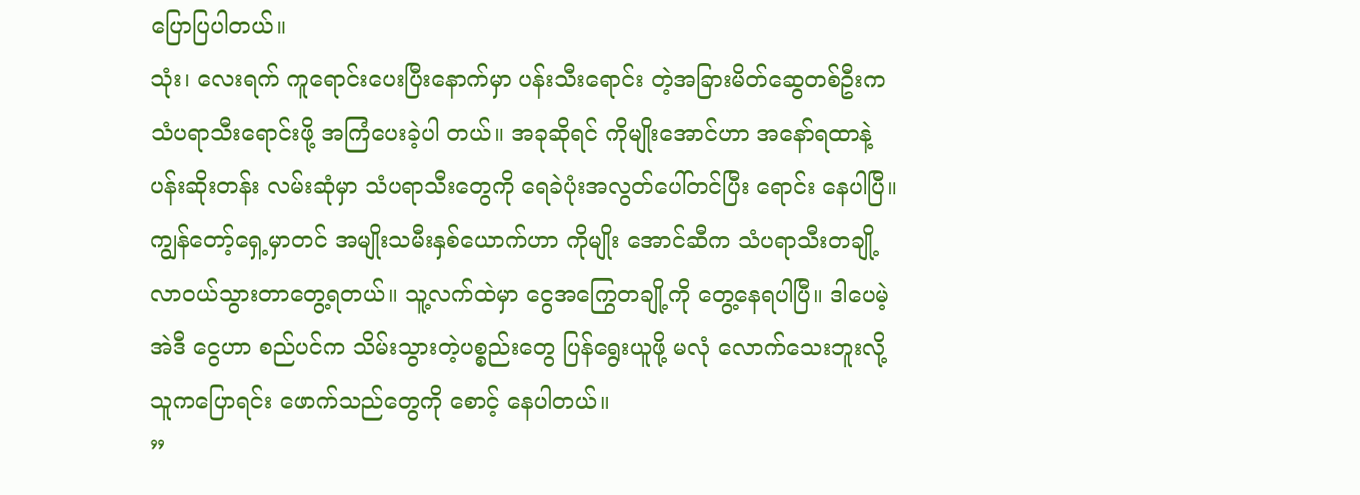ပြောပြပါတယ်။
သုံး၊ လေးရက် ကူရောင်းပေးပြီးနောက်မှာ ပန်းသီးရောင်း တဲ့အခြားမိတ်ဆွေတစ်ဦးက သံပရာသီးရောင်းဖို့ အကြံပေးခဲ့ပါ တယ်။ အခုဆိုရင် ကိုမျိုးအောင်ဟာ အနော်ရထာနဲ့ ပန်းဆိုးတန်း လမ်းဆုံမှာ သံပရာသီးတွေကို ရေခဲပုံးအလွတ်ပေါ်တင်ပြီး ရောင်း နေပါပြီ။
ကျွန်တော့်ရှေ့မှာတင် အမျိုးသမီးနှစ်ယောက်ဟာ ကိုမျိုး အောင်ဆီက သံပရာသီးတချို့ လာဝယ်သွားတာတွေ့ရတယ်။ သူ့လက်ထဲမှာ ငွေအကြွေတချို့ကို တွေ့နေရပါပြီ။ ဒါပေမဲ့ အဲဒီ ငွေဟာ စည်ပင်က သိမ်းသွားတဲ့ပစ္စည်းတွေ ပြန်ရွေးယူဖို့ မလုံ လောက်သေးဘူးလို့ သူကပြောရင်း ဖောက်သည်တွေကို စောင့် နေပါတယ်။
”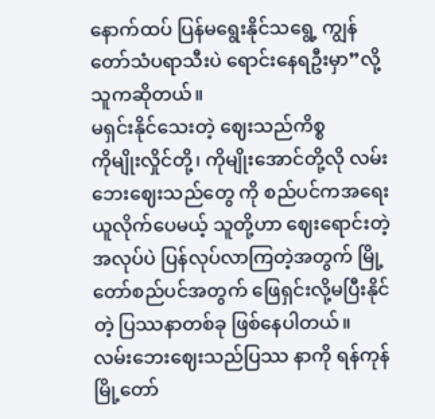နောက်ထပ် ပြန်မရွေးနိုင်သရွေ့ ကျွန်တော်သံပရာသီးပဲ ရောင်းနေရဦးမှာ”လို့ သူကဆိုတယ်။
မရှင်းနိုင်သေးတဲ့ ဈေးသည်ကိစ္စ
ကိုမျိုးလှိုင်တို့၊ ကိုမျိုးအောင်တို့လို လမ်းဘေးဈေးသည်တွေ ကို စည်ပင်ကအရေးယူလိုက်ပေမယ့် သူတို့ဟာ ဈေးရောင်းတဲ့ အလုပ်ပဲ ပြန်လုပ်လာကြတဲ့အတွက် မြို့တော်စည်ပင်အတွက် ဖြေရှင်းလို့မပြီးနိုင်တဲ့ ပြဿနာတစ်ခု ဖြစ်နေပါတယ်။
လမ်းဘေးဈေးသည်ပြဿ နာကို ရန်ကုန်မြို့တော်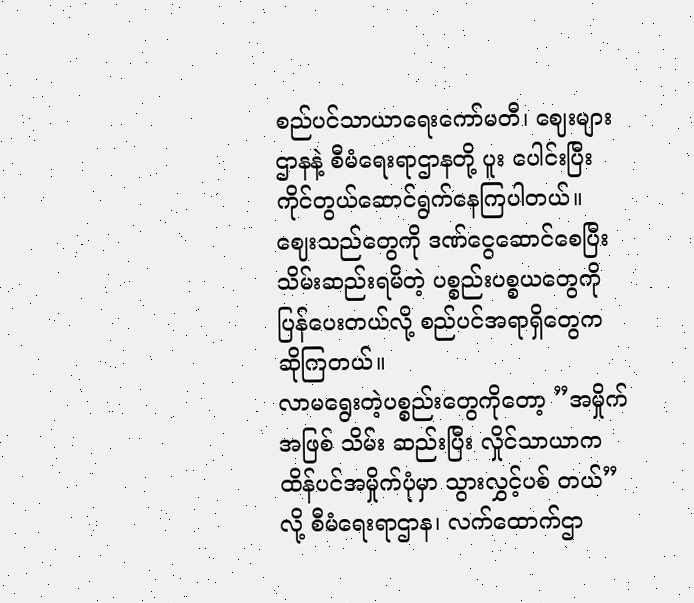စည်ပင်သာယာရေးကော်မတီ၊ ဈေးများဌာနနဲ့ စီမံရေးရာဌာနတို့ ပူး ပေါင်းပြီး ကိုင်တွယ်ဆောင်ရွက်နေကြပါတယ်။
ဈေးသည်တွေကို ဒဏ်ငွေဆောင်စေပြီး သိမ်းဆည်းရမိတဲ့ ပစ္စည်းပစ္စယတွေကို ပြန်ပေးတယ်လို့ စည်ပင်အရာရှိတွေက ဆိုကြတယ်။
လာမရွေးတဲ့ပစ္စည်းတွေကိုတော့ ”အမှိုက်အဖြစ် သိမ်း ဆည်းပြီး လှိုင်သာယာက ထိန်ပင်အမှိုက်ပုံမှာ သွားလွှင့်ပစ် တယ်” လို့ စီမံရေးရာဌာန၊ လက်ထောက်ဌာ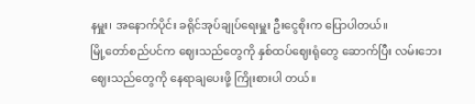နမှူး၊ အနောက်ပိုင်း ခရိုင်အုပ်ချုပ်ရေးမှူး ဦးငွေစိုးက ပြောပါတယ်။
မြို့တော်စည်ပင်က ဈေးသည်တွေကို နှစ်ထပ်ဈေးရုံတွေ ဆောက်ပြီး လမ်းဘေးဈေးသည်တွေကို နေရာချပေးဖို့ ကြိုးစားပါ တယ်။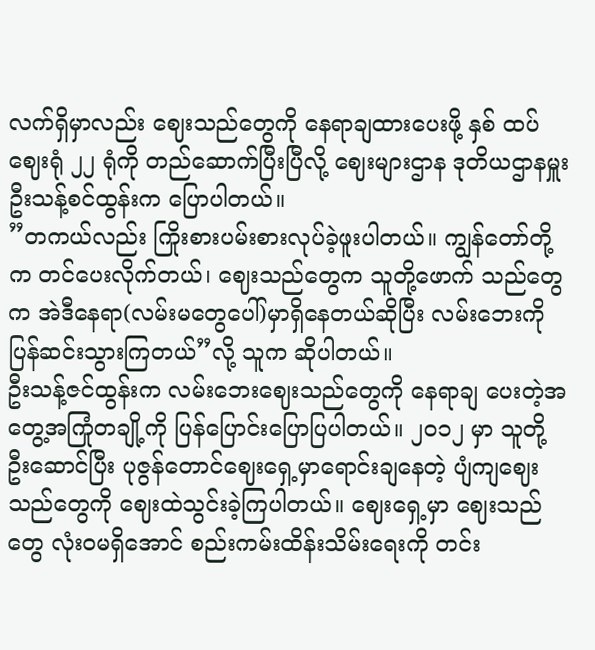လက်ရှိမှာလည်း ဈေးသည်တွေကို နေရာချထားပေးဖို့ နှစ် ထပ်ဈေးရုံ ၂၂ ရုံကို တည်ဆောက်ပြီးပြီလို့ ဈေးများဌာန ဒုတိယဌာနမှူး ဦးသန့်စင်ထွန်းက ပြောပါတယ်။
”တကယ်လည်း ကြိုးစားပမ်းစားလုပ်ခဲ့ဖူးပါတယ်။ ကျွန်တော်တို့က တင်ပေးလိုက်တယ်၊ ဈေးသည်တွေက သူတို့ဖောက် သည်တွေက အဲဒီနေရာ(လမ်းမတွေပေါ်)မှာရှိနေတယ်ဆိုပြီး လမ်းဘေးကို ပြန်ဆင်းသွားကြတယ်”လို့ သူက ဆိုပါတယ်။
ဦးသန့်ဇင်ထွန်းက လမ်းဘေးဈေးသည်တွေကို နေရာချ ပေးတဲ့အတွေ့အကြုံတချို့ကို ပြန်ပြောင်းပြောပြပါတယ်။ ၂ဝ၁၂ မှာ သူတို့ဦးဆောင်ပြီး ပုဇွန်တောင်ဈေးရှေ့မှာရောင်းချနေတဲ့ ပျံကျဈေးသည်တွေကို ဈေးထဲသွင်းခဲ့ကြပါတယ်။ ဈေးရှေ့မှာ ဈေးသည်တွေ လုံးဝမရှိအောင် စည်းကမ်းထိန်းသိမ်းရေးကို တင်း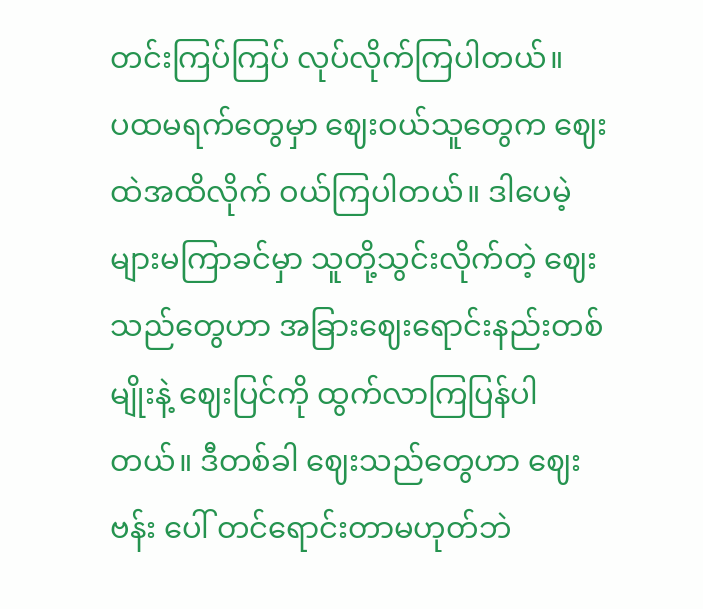တင်းကြပ်ကြပ် လုပ်လိုက်ကြပါတယ်။
ပထမရက်တွေမှာ ဈေးဝယ်သူတွေက ဈေးထဲအထိလိုက် ဝယ်ကြပါတယ်။ ဒါပေမဲ့ များမကြာခင်မှာ သူတို့သွင်းလိုက်တဲ့ ဈေးသည်တွေဟာ အခြားဈေးရောင်းနည်းတစ်မျိုးနဲ့ ဈေးပြင်ကို ထွက်လာကြပြန်ပါတယ်။ ဒီတစ်ခါ ဈေးသည်တွေဟာ ဈေးဗန်း ပေါ် တင်ရောင်းတာမဟုတ်ဘဲ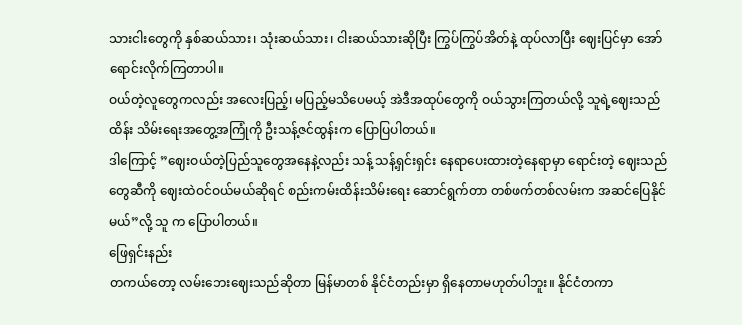သားငါးတွေကို နှစ်ဆယ်သား၊ သုံးဆယ်သား၊ ငါးဆယ်သားဆိုပြီး ကြွပ်ကြွပ်အိတ်နဲ့ ထုပ်လာပြီး ဈေးပြင်မှာ အော်ရောင်းလိုက်ကြတာပါ။
ဝယ်တဲ့လူတွေကလည်း အလေးပြည့်၊ မပြည့်မသိပေမယ့် အဲဒီအထုပ်တွေကို ဝယ်သွားကြတယ်လို့ သူရဲ့ဈေးသည် ထိန်း သိမ်းရေးအတွေ့အကြုံကို ဦးသန့်ဇင်ထွန်းက ပြောပြပါတယ်။
ဒါကြောင့် ”ဈေးဝယ်တဲ့ပြည်သူတွေအနေနဲ့လည်း သန့် သန့်ရှင်းရှင်း နေရာပေးထားတဲ့နေရာမှာ ရောင်းတဲ့ ဈေးသည် တွေဆီကို ဈေးထဲဝင်ဝယ်မယ်ဆိုရင် စည်းကမ်းထိန်းသိမ်းရေး ဆောင်ရွက်တာ တစ်ဖက်တစ်လမ်းက အဆင်ပြေနိုင်မယ်”လို့ သူ က ပြောပါတယ်။
ဖြေရှင်းနည်း
တကယ်တော့ လမ်းဘေးဈေးသည်ဆိုတာ မြန်မာတစ် နိုင်ငံတည်းမှာ ရှိနေတာမဟုတ်ပါဘူး။ နိုင်ငံတကာ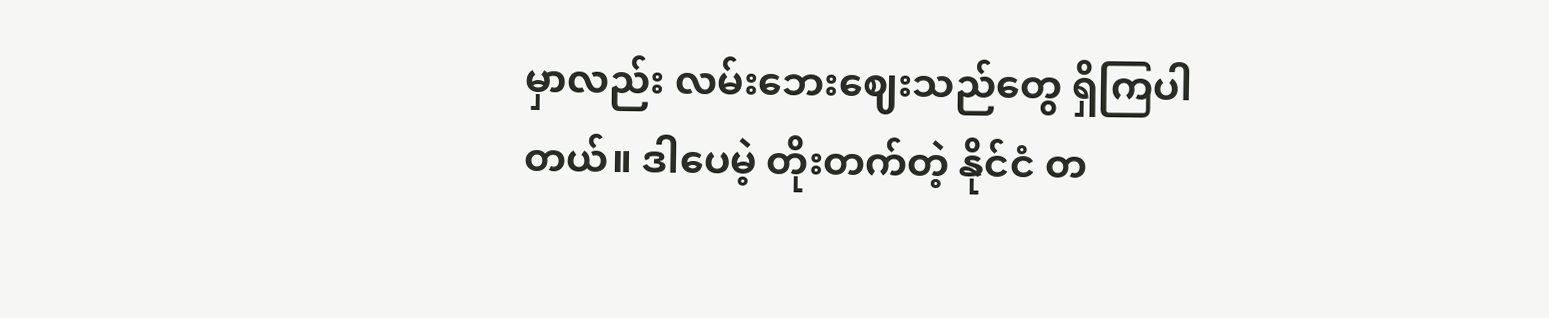မှာလည်း လမ်းဘေးဈေးသည်တွေ ရှိကြပါတယ်။ ဒါပေမဲ့ တိုးတက်တဲ့ နိုင်ငံ တ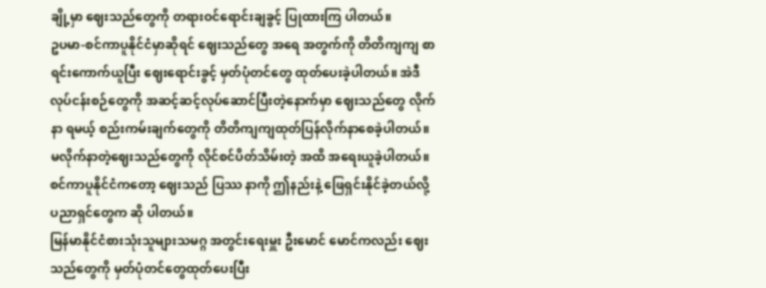ချို့မှာ ဈေးသည်တွေကို တရားဝင်ရောင်းချခွင့် ပြုထားကြ ပါတယ်။
ဥပမာ-စင်ကာပူနိုင်ငံမှာဆိုရင် ဈေးသည်တွေ အရေ အတွက်ကို တိတိကျကျ စာရင်းကောက်ယူပြီး ဈေးရောင်းခွင့် မှတ်ပုံတင်တွေ ထုတ်ပေးခဲ့ပါတယ်။ အဲဒီလုပ်ငန်းစဉ်တွေကို အဆင့်ဆင့်လုပ်ဆောင်ပြီးတဲ့နောက်မှာ ဈေးသည်တွေ လိုက်နာ ရမယ့် စည်းကမ်းချက်တွေကို တိတိကျကျထုတ်ပြန်လိုက်နာစေခဲ့ပါတယ်။ မလိုက်နာတဲ့ဈေးသည်တွေကို လိုင်စင်ပိတ်သိမ်းတဲ့ အထိ အရေးယူခဲ့ပါတယ်။ စင်ကာပူနိုင်ငံကတော့ ဈေးသည် ပြဿ နာကို ဤနည်းနဲ့ ဖြေရှင်းနိုင်ခဲ့တယ်လို့ ပညာရှင်တွေက ဆို ပါတယ်။
မြန်မာနိုင်ငံစားသုံးသူများသမဂ္ဂ အတွင်းရေးမှူး ဦးမောင် မောင်ကလည်း ဈေးသည်တွေကို မှတ်ပုံတင်တွေထုတ်ပေးပြီး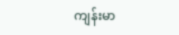ကျန်းမာ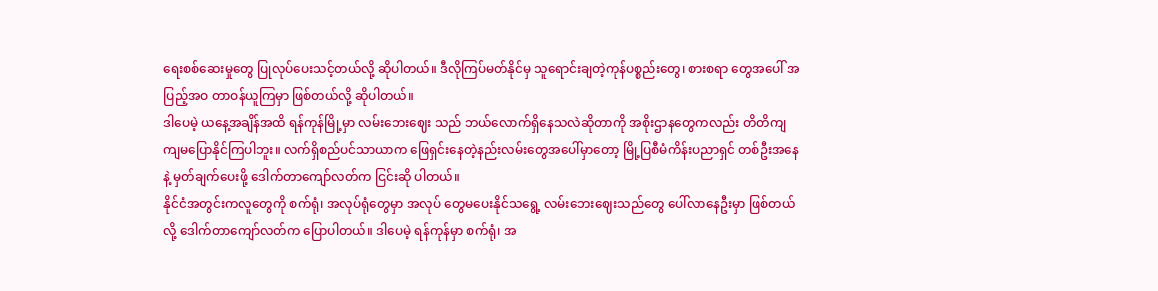ရေးစစ်ဆေးမှုတွေ ပြုလုပ်ပေးသင့်တယ်လို့ ဆိုပါတယ်။ ဒီလိုကြပ်မတ်နိုင်မှ သူရောင်းချတဲ့ကုန်ပစ္စည်းတွေ၊ စားစရာ တွေအပေါ် အပြည့်အဝ တာဝန်ယူကြမှာ ဖြစ်တယ်လို့ ဆိုပါတယ်။
ဒါပေမဲ့ ယနေ့အချိန်အထိ ရန်ကုန်မြို့မှာ လမ်းဘေးဈေး သည် ဘယ်လောက်ရှိနေသလဲဆိုတာကို အစိုးဌာနတွေကလည်း တိတိကျကျမပြောနိုင်ကြပါဘူး။ လက်ရှိစည်ပင်သာယာက ဖြေရှင်းနေတဲ့နည်းလမ်းတွေအပေါ်မှာတော့ မြို့ပြစီမံကိန်းပညာရှင် တစ်ဦးအနေနဲ့ မှတ်ချက်ပေးဖို့ ဒေါက်တာကျော်လတ်က ငြင်းဆို ပါတယ်။
နိုင်ငံအတွင်းကလူတွေကို စက်ရုံ၊ အလုပ်ရုံတွေမှာ အလုပ် တွေမပေးနိုင်သရွေ့ လမ်းဘေးဈေးသည်တွေ ပေါ်လာနေဦးမှာ ဖြစ်တယ်လို့ ဒေါက်တာကျော်လတ်က ပြောပါတယ်။ ဒါပေမဲ့ ရန်ကုန်မှာ စက်ရုံ၊ အ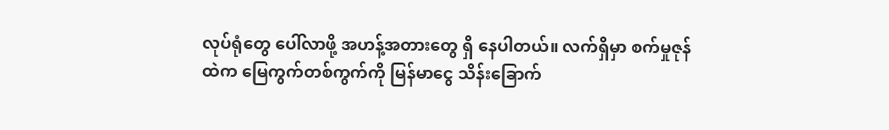လုပ်ရုံတွေ ပေါ်လာဖို့ အဟန့်အတားတွေ ရှိ နေပါတယ်။ လက်ရှိမှာ စက်မှုဇုန်ထဲက မြေကွက်တစ်ကွက်ကို မြန်မာငွေ သိန်းခြောက်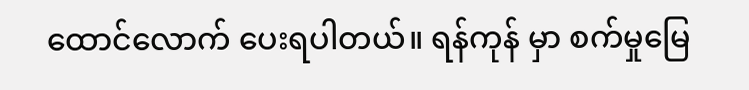ထောင်လောက် ပေးရပါတယ်။ ရန်ကုန် မှာ စက်မှုမြေ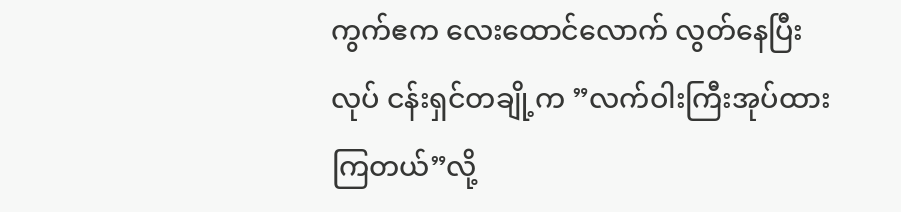ကွက်ဧက လေးထောင်လောက် လွတ်နေပြီး လုပ် ငန်းရှင်တချို့က ”လက်ဝါးကြီးအုပ်ထားကြတယ်”လို့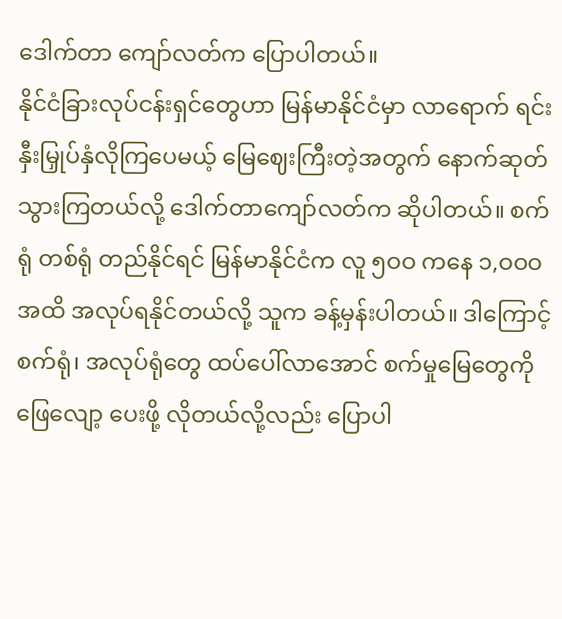ဒေါက်တာ ကျော်လတ်က ပြောပါတယ်။
နိုင်ငံခြားလုပ်ငန်းရှင်တွေဟာ မြန်မာနိုင်ငံမှာ လာရောက် ရင်းနှီးမြှုပ်နှံလိုကြပေမယ့် မြေဈေးကြီးတဲ့အတွက် နောက်ဆုတ် သွားကြတယ်လို့ ဒေါက်တာကျော်လတ်က ဆိုပါတယ်။ စက်ရုံ တစ်ရုံ တည်နိုင်ရင် မြန်မာနိုင်ငံက လူ ၅ဝဝ ကနေ ၁,ဝဝဝ အထိ အလုပ်ရနိုင်တယ်လို့ သူက ခန့်မှန်းပါတယ်။ ဒါကြောင့် စက်ရုံ၊ အလုပ်ရုံတွေ ထပ်ပေါ်လာအောင် စက်မှုမြေတွေကို ဖြေလျော့ ပေးဖို့ လိုတယ်လို့လည်း ပြောပါ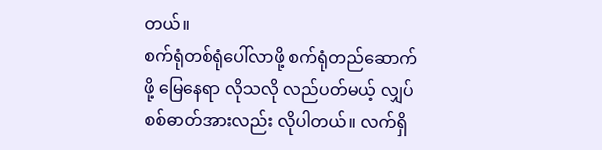တယ်။
စက်ရုံတစ်ရုံပေါ်လာဖို့ စက်ရုံတည်ဆောက်ဖို့ မြေနေရာ လိုသလို လည်ပတ်မယ့် လျှပ်စစ်ဓာတ်အားလည်း လိုပါတယ်။ လက်ရှိ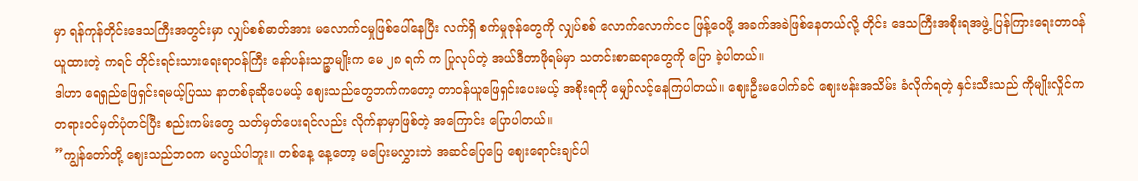မှာ ရန်ကုန်တိုင်းဒေသကြီးအတွင်းမှာ လျှပ်စစ်ဓာတ်အား မလောက်ငမှုဖြစ်ပေါ်နေပြီး လက်ရှိ စက်မှုဇုန်တွေကို လျှပ်စစ် လောက်လောက်ငင ဖြန့်ဝေဖို့ အခက်အခဲဖြစ်နေတယ်လို့ တိုင်း ဒေသကြီးအစိုးရအဖွဲ့ ပြန်ကြားရေးတာဝန်ယူထားတဲ့ ကရင် တိုင်းရင်းသားရေးရာဝန်ကြီး နော်ပန်းသဉ္ဇာမျိုးက မေ ၂၈ ရက် က ပြုလုပ်တဲ့ အယ်ဒီတာဖိုရမ်မှာ သတင်းစာဆရာတွေကို ပြော ခဲ့ပါတယ်။
ဒါဟာ ရေရှည်ဖြေရှင်းရမယ့်ပြဿ နာတစ်ခုဆိုပေမယ့် ဈေးသည်တွေဘက်ကတော့ တာဝန်ယူဖြေရှင်းပေးမယ့် အစိုးရကို မျှော်လင့်နေကြပါတယ်။ ဈေးဦးမပေါက်ခင် ဈေးဗန်းအသိမ်း ခံလိုက်ရတဲ့ နှင်းသီးသည် ကိုမျိုးလှိုင်က တရားဝင်မှတ်ပုံတင်ပြီး စည်းကမ်းတွေ သတ်မှတ်ပေးရင်လည်း လိုက်နာမှာဖြစ်တဲ့ အကြောင်း ပြောပါတယ်။
”ကျွန်တော်တို့ ဈေးသည်ဘဝက မလွယ်ပါဘူး။ တစ်နေ့ နေ့တော့ မပြေးမလွှားဘဲ အဆင်ပြေပြေ ဈေးရောင်းချင်ပါ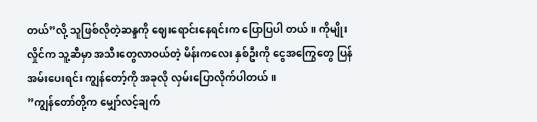တယ်”လို့ သူဖြစ်လိုတဲ့ဆန္ဒကို ဈေးရောင်းနေရင်းက ပြောပြပါ တယ်။ ကိုမျိုးလှိုင်က သူ့ဆီမှာ အသီးတွေလာဝယ်တဲ့ မိန်းကလေး နှစ်ဦးကို ငွေအကြွေတွေ ပြန်အမ်းပေးရင်း ကျွန်တော့်ကို အခုလို လှမ်းပြောလိုက်ပါတယ်။
”ကျွန်တော်တို့က မျှော်လင့်ချက်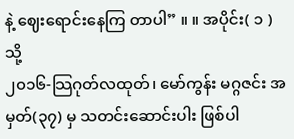နဲ့ ဈေးရောင်းနေကြ တာပါ” ။ ။ အပိုင်း( ၁ )သို့
၂၀၁၆-သြဂုတ်လထုတ်၊ မော်ကွန်း မဂ္ဂဇင်း အမှတ်(၃၇) မှ သတင်းဆောင်းပါး ဖြစ်ပါ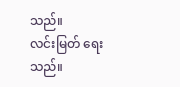သည်။
လင်းမြတ် ရေးသည်။